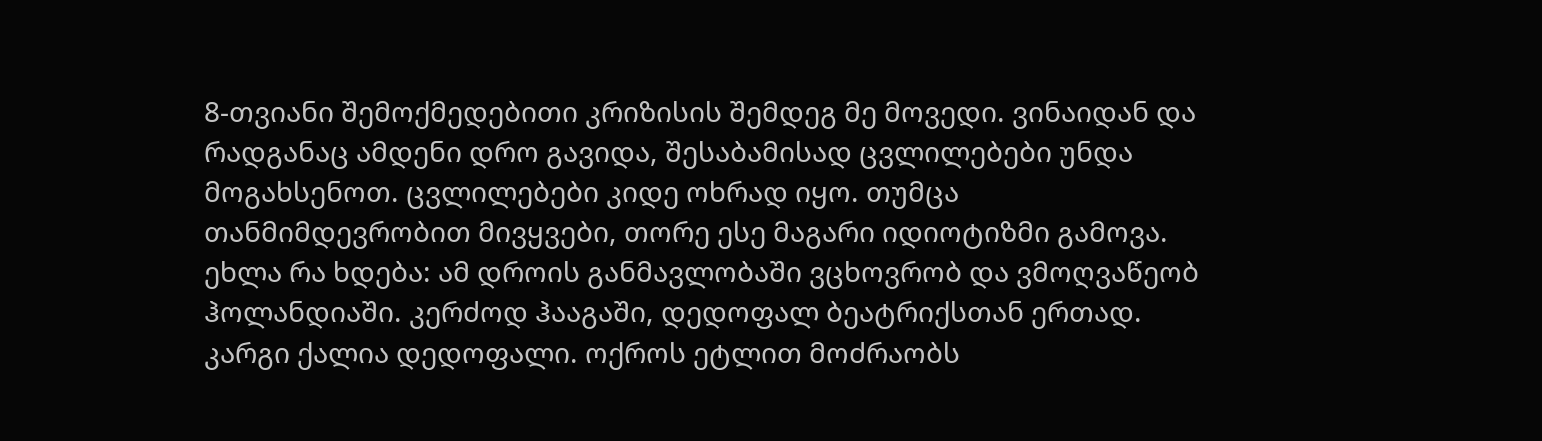8-თვიანი შემოქმედებითი კრიზისის შემდეგ მე მოვედი. ვინაიდან და რადგანაც ამდენი დრო გავიდა, შესაბამისად ცვლილებები უნდა მოგახსენოთ. ცვლილებები კიდე ოხრად იყო. თუმცა თანმიმდევრობით მივყვები, თორე ესე მაგარი იდიოტიზმი გამოვა.
ეხლა რა ხდება: ამ დროის განმავლობაში ვცხოვრობ და ვმოღვაწეობ ჰოლანდიაში. კერძოდ ჰააგაში, დედოფალ ბეატრიქსთან ერთად. კარგი ქალია დედოფალი. ოქროს ეტლით მოძრაობს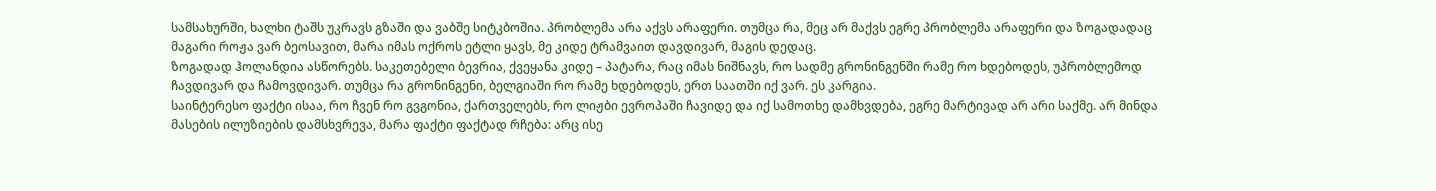სამსახურში, ხალხი ტაშს უკრავს გზაში და ვაბშე სიტკბოშია. პრობლემა არა აქვს არაფერი. თუმცა რა, მეც არ მაქვს ეგრე პრობლემა არაფერი და ზოგადადაც მაგარი როჟა ვარ ბეოსავით, მარა იმას ოქროს ეტლი ყავს, მე კიდე ტრამვაით დავდივარ, მაგის დედაც.
ზოგადად ჰოლანდია ასწორებს. საკეთებელი ბევრია, ქვეყანა კიდე – პატარა, რაც იმას ნიშნავს, რო სადმე გრონინგენში რამე რო ხდებოდეს, უპრობლემოდ ჩავდივარ და ჩამოვდივარ. თუმცა რა გრონინგენი, ბელგიაში რო რამე ხდებოდეს, ერთ საათში იქ ვარ. ეს კარგია.
საინტერესო ფაქტი ისაა, რო ჩვენ რო გვგონია, ქართველებს, რო ლიჟბი ევროპაში ჩავიდე და იქ სამოთხე დამხვდება, ეგრე მარტივად არ არი საქმე. არ მინდა მასების ილუზიების დამსხვრევა, მარა ფაქტი ფაქტად რჩება: არც ისე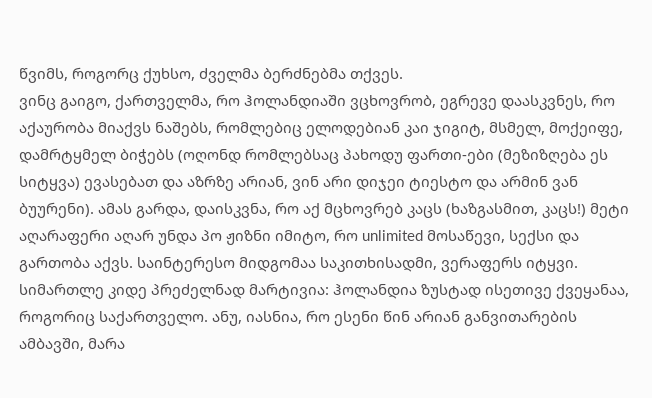წვიმს, როგორც ქუხსო, ძველმა ბერძნებმა თქვეს.
ვინც გაიგო, ქართველმა, რო ჰოლანდიაში ვცხოვრობ, ეგრევე დაასკვნეს, რო აქაურობა მიაქვს ნაშებს, რომლებიც ელოდებიან კაი ჯიგიტ, მსმელ, მოქეიფე, დამრტყმელ ბიჭებს (ოღონდ რომლებსაც პახოდუ ფართი-ები (მეზიზღება ეს სიტყვა) ევასებათ და აზრზე არიან, ვინ არი დიჯეი ტიესტო და არმინ ვან ბუურენი). ამას გარდა, დაისკვნა, რო აქ მცხოვრებ კაცს (ხაზგასმით, კაცს!) მეტი აღარაფერი აღარ უნდა პო ჟიზნი იმიტო, რო unlimited მოსაწევი, სექსი და გართობა აქვს. საინტერესო მიდგომაა საკითხისადმი, ვერაფერს იტყვი.
სიმართლე კიდე პრეძელნად მარტივია: ჰოლანდია ზუსტად ისეთივე ქვეყანაა, როგორიც საქართველო. ანუ, იასნია, რო ესენი წინ არიან განვითარების ამბავში, მარა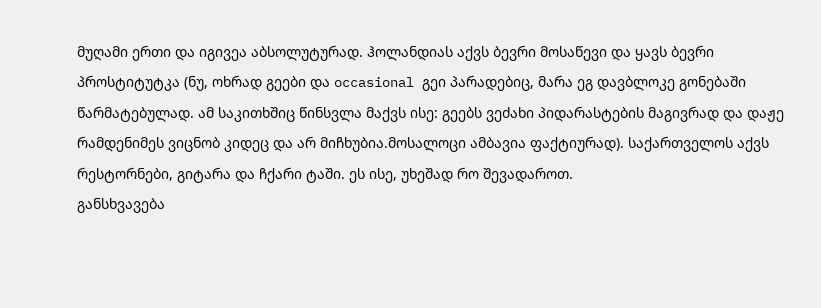მუღამი ერთი და იგივეა აბსოლუტურად. ჰოლანდიას აქვს ბევრი მოსაწევი და ყავს ბევრი პროსტიტუტკა (ნუ, ოხრად გეები და occasional გეი პარადებიც, მარა ეგ დავბლოკე გონებაში წარმატებულად. ამ საკითხშიც წინსვლა მაქვს ისე: გეებს ვეძახი პიდარასტების მაგივრად და დაჟე რამდენიმეს ვიცნობ კიდეც და არ მიჩხუბია.მოსალოცი ამბავია ფაქტიურად). საქართველოს აქვს რესტორნები, გიტარა და ჩქარი ტაში. ეს ისე, უხეშად რო შევადაროთ.
განსხვავება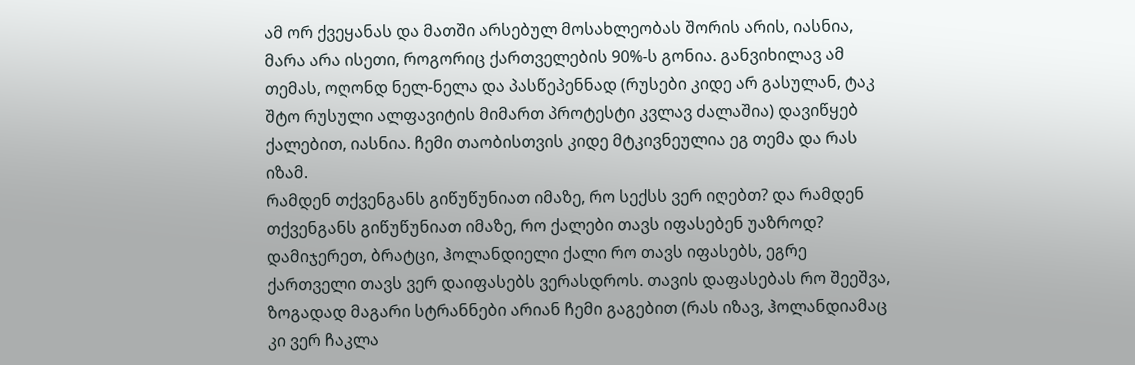ამ ორ ქვეყანას და მათში არსებულ მოსახლეობას შორის არის, იასნია, მარა არა ისეთი, როგორიც ქართველების 90%-ს გონია. განვიხილავ ამ თემას, ოღონდ ნელ-ნელა და პასწეპენნად (რუსები კიდე არ გასულან, ტაკ შტო რუსული ალფავიტის მიმართ პროტესტი კვლავ ძალაშია) დავიწყებ ქალებით, იასნია. ჩემი თაობისთვის კიდე მტკივნეულია ეგ თემა და რას იზამ.
რამდენ თქვენგანს გიწუწუნიათ იმაზე, რო სექსს ვერ იღებთ? და რამდენ თქვენგანს გიწუწუნიათ იმაზე, რო ქალები თავს იფასებენ უაზროდ? დამიჯერეთ, ბრატცი, ჰოლანდიელი ქალი რო თავს იფასებს, ეგრე ქართველი თავს ვერ დაიფასებს ვერასდროს. თავის დაფასებას რო შეეშვა, ზოგადად მაგარი სტრანნები არიან ჩემი გაგებით (რას იზავ, ჰოლანდიამაც კი ვერ ჩაკლა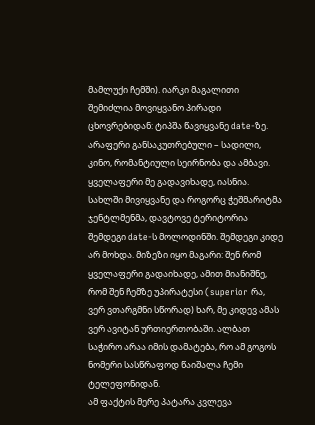მამლუქი ჩემში). იარკი მაგალითი შემიძლია მოვიყვანო პირადი ცხოვრებიდან: ტიპშა წავიყვანე date-ზე. არაფერი განსაკუთრებული – სადილი, კინო, რომანტიული სეირნობა და ამბავი. ყველაფერი მე გადავიხადე, იასნია. სახლში მივიყვანე და როგორც ჭეშმარიტმა ჯენტლმენმა, დავტოვე ტერიტორია შემდეგი date-ს მოლოდინში. შემდეგი კიდე არ მოხდა. მიზეზი იყო მაგარი: შენ რომ ყველაფერი გადაიხადე, ამით მიანიშნე, რომ შენ ჩემზე უპირატესი (superior რა, ვერ ვთარგმნი სწორად) ხარ, მე კიდევ ამას ვერ ავიტან ურთიერთობაში. ალბათ საჭირო არაა იმის დამატება, რო ამ გოგოს ნომერი სასწრაფოდ წაიშალა ჩემი ტელეფონიდან.
ამ ფაქტის მერე პატარა კვლევა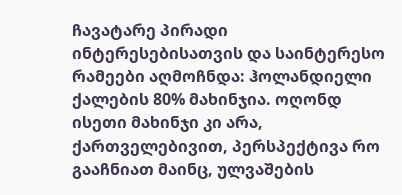ჩავატარე პირადი ინტერესებისათვის და საინტერესო რამეები აღმოჩნდა: ჰოლანდიელი ქალების 80% მახინჯია. ოღონდ ისეთი მახინჯი კი არა, ქართველებივით, პერსპექტივა რო გააჩნიათ მაინც, ულვაშების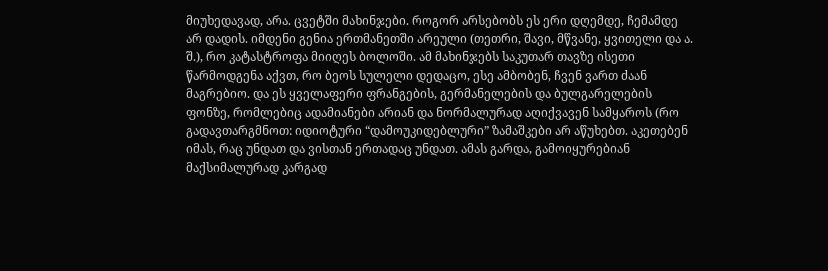მიუხედავად, არა. ცვეტში მახინჯები. როგორ არსებობს ეს ერი დღემდე, ჩემამდე არ დადის. იმდენი გენია ერთმანეთში არეული (თეთრი, შავი, მწვანე, ყვითელი და ა. შ.), რო კატასტროფა მიიღეს ბოლოში. ამ მახინჯებს საკუთარ თავზე ისეთი წარმოდგენა აქვთ, რო ბეოს სულელი დედაცო, ესე ამბობენ, ჩვენ ვართ ძაან მაგრებიო. და ეს ყველაფერი ფრანგების, გერმანელების და ბულგარელების ფონზე, რომლებიც ადამიანები არიან და ნორმალურად აღიქვავენ სამყაროს (რო გადავთარგმნოთ: იდიოტური “დამოუკიდებლური” ზამაშკები არ აწუხებთ. აკეთებენ იმას, რაც უნდათ და ვისთან ერთადაც უნდათ. ამას გარდა, გამოიყურებიან მაქსიმალურად კარგად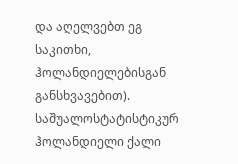და აღელვებთ ეგ საკითხი, ჰოლანდიელებისგან განსხვავებით). საშუალოსტატისტიკურ ჰოლანდიელი ქალი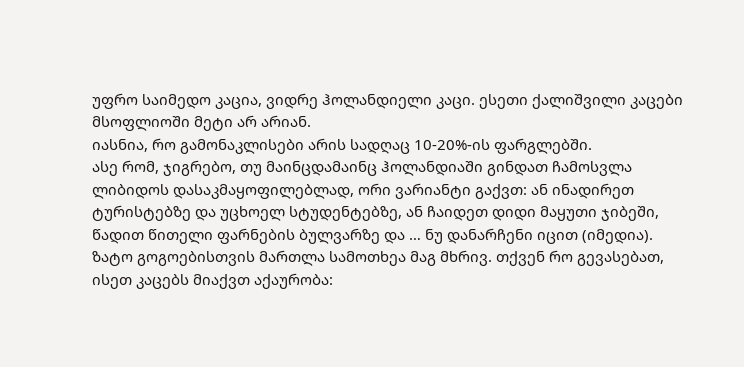უფრო საიმედო კაცია, ვიდრე ჰოლანდიელი კაცი. ესეთი ქალიშვილი კაცები მსოფლიოში მეტი არ არიან.
იასნია, რო გამონაკლისები არის სადღაც 10-20%-ის ფარგლებში.
ასე რომ, ჯიგრებო, თუ მაინცდამაინც ჰოლანდიაში გინდათ ჩამოსვლა ლიბიდოს დასაკმაყოფილებლად, ორი ვარიანტი გაქვთ: ან ინადირეთ ტურისტებზე და უცხოელ სტუდენტებზე, ან ჩაიდეთ დიდი მაყუთი ჯიბეში, წადით წითელი ფარნების ბულვარზე და … ნუ დანარჩენი იცით (იმედია).
ზატო გოგოებისთვის მართლა სამოთხეა მაგ მხრივ. თქვენ რო გევასებათ, ისეთ კაცებს მიაქვთ აქაურობა: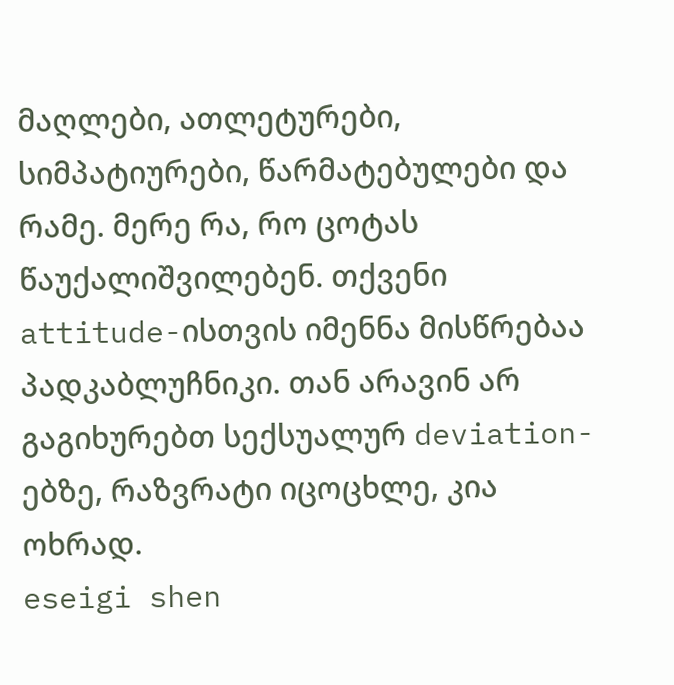მაღლები, ათლეტურები, სიმპატიურები, წარმატებულები და რამე. მერე რა, რო ცოტას წაუქალიშვილებენ. თქვენი attitude-ისთვის იმენნა მისწრებაა პადკაბლუჩნიკი. თან არავინ არ გაგიხურებთ სექსუალურ deviation-ებზე, რაზვრატი იცოცხლე, კია ოხრად.
eseigi shen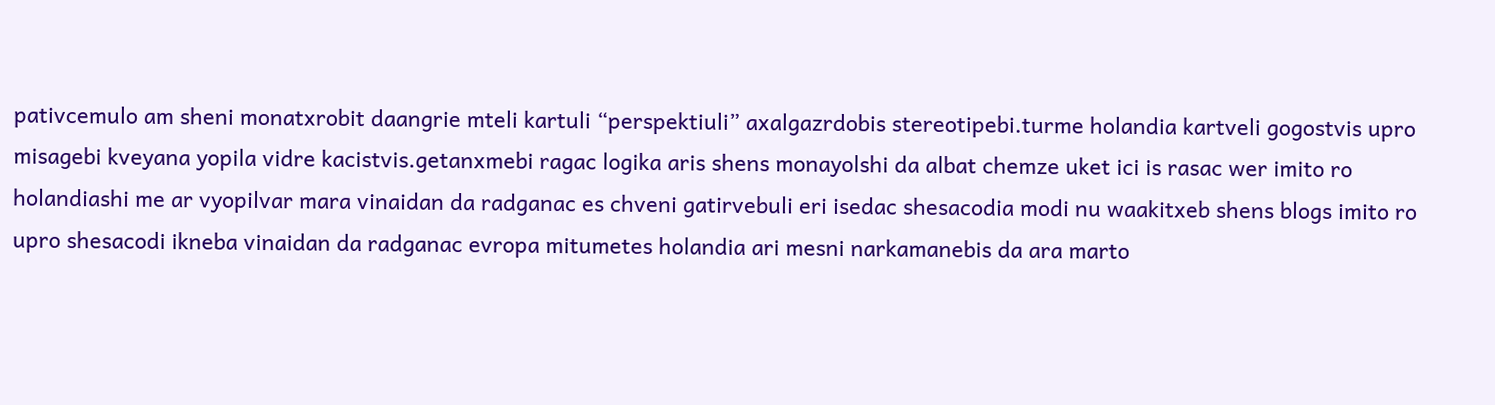pativcemulo am sheni monatxrobit daangrie mteli kartuli “perspektiuli” axalgazrdobis stereotipebi.turme holandia kartveli gogostvis upro misagebi kveyana yopila vidre kacistvis.getanxmebi ragac logika aris shens monayolshi da albat chemze uket ici is rasac wer imito ro holandiashi me ar vyopilvar mara vinaidan da radganac es chveni gatirvebuli eri isedac shesacodia modi nu waakitxeb shens blogs imito ro upro shesacodi ikneba vinaidan da radganac evropa mitumetes holandia ari mesni narkamanebis da ara marto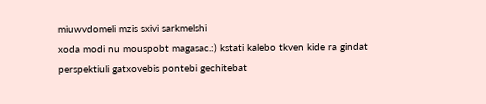miuwvdomeli mzis sxivi sarkmelshi
xoda modi nu mouspobt magasac.:) kstati kalebo tkven kide ra gindat perspektiuli gatxovebis pontebi gechitebat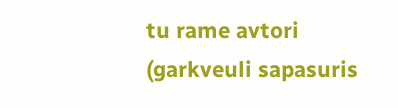tu rame avtori (garkveuli sapasuris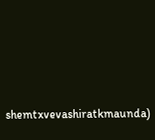shemtxvevashiratkmaunda)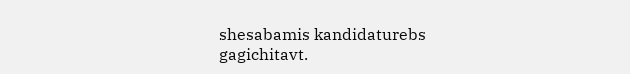shesabamis kandidaturebs gagichitavt.